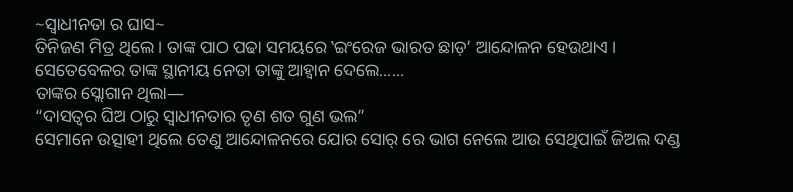~ସ୍ଵାଧୀନତା ର ଘାସ~
ତିନିଜଣ ମିତ୍ର ଥିଲେ । ତାଙ୍କ ପାଠ ପଢା ସମୟରେ ‛ଇଂରେଜ ଭାରତ ଛାଡ଼’ ଆନ୍ଦୋଳନ ହେଉଥାଏ । ସେତେବେଳର ତାଙ୍କ ସ୍ଥାନୀୟ ନେତା ତାଙ୍କୁ ଆହ୍ଵାନ ଦେଲେ......
ତାଙ୍କର ସ୍ଲୋଗାନ ଥିଲା―
“ଦାସତ୍ବର ଘିଅ ଠାରୁ ସ୍ଵାଧୀନତାର ତୃଣ ଶତ ଗୁଣ ଭଲ”
ସେମାନେ ଉତ୍ସାହୀ ଥିଲେ ତେଣୁ ଆନ୍ଦୋଳନରେ ଯୋର ସୋର୍ ରେ ଭାଗ ନେଲେ ଆଉ ସେଥିପାଇଁ ଜିଅଲ ଦଣ୍ଡ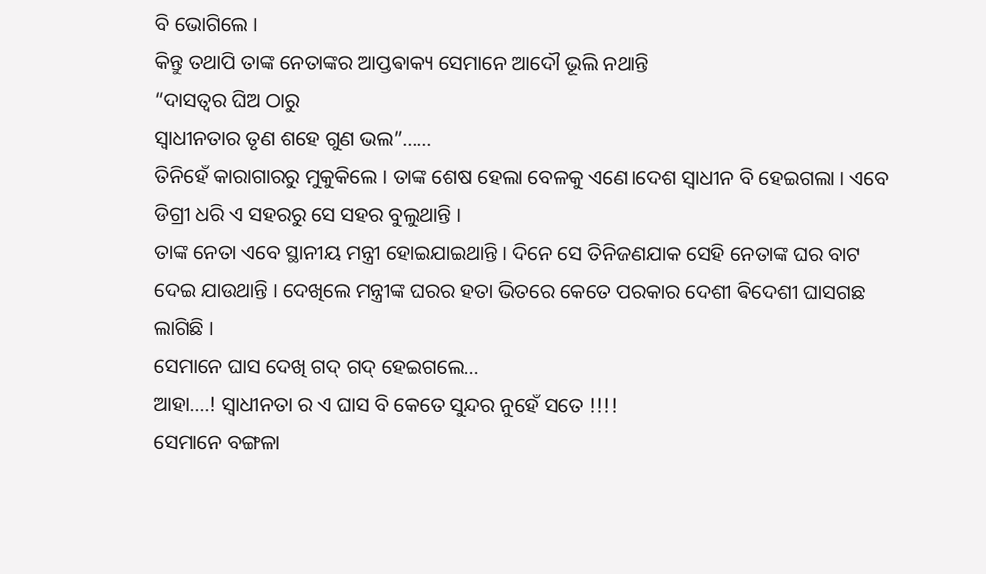ବି ଭୋଗିଲେ ।
କିନ୍ତୁ ତଥାପି ତାଙ୍କ ନେତାଙ୍କର ଆପ୍ତଵାକ୍ୟ ସେମାନେ ଆଦୌ ଭୂଲି ନଥାନ୍ତି
“ଦାସତ୍ବର ଘିଅ ଠାରୁ
ସ୍ଵାଧୀନତାର ତୃଣ ଶହେ ଗୁଣ ଭଲ”......
ତିନିହେଁ କାରାଗାରରୁ ମୁକୁକିଲେ । ତାଙ୍କ ଶେଷ ହେଲା ବେଳକୁ ଏଣେ।ଦେଶ ସ୍ଵାଧୀନ ବି ହେଇଗଲା । ଏବେ ଡିଗ୍ରୀ ଧରି ଏ ସହରରୁ ସେ ସହର ବୁଲୁଥାନ୍ତି ।
ତାଙ୍କ ନେତା ଏବେ ସ୍ଥାନୀୟ ମନ୍ତ୍ରୀ ହୋଇଯାଇଥାନ୍ତି । ଦିନେ ସେ ତିନିଜଣଯାକ ସେହି ନେତାଙ୍କ ଘର ବାଟ ଦେଇ ଯାଉଥାନ୍ତି । ଦେଖିଲେ ମନ୍ତ୍ରୀଙ୍କ ଘରର ହତା ଭିତରେ କେତେ ପରକାର ଦେଶୀ ଵିଦେଶୀ ଘାସଗଛ ଲାଗିଛି ।
ସେମାନେ ଘାସ ଦେଖି ଗଦ୍ ଗଦ୍ ହେଇଗଲେ...
ଆହା....! ସ୍ଵାଧୀନତା ର ଏ ଘାସ ବି କେତେ ସୁନ୍ଦର ନୁହେଁ ସତେ !!!!
ସେମାନେ ବଙ୍ଗଳା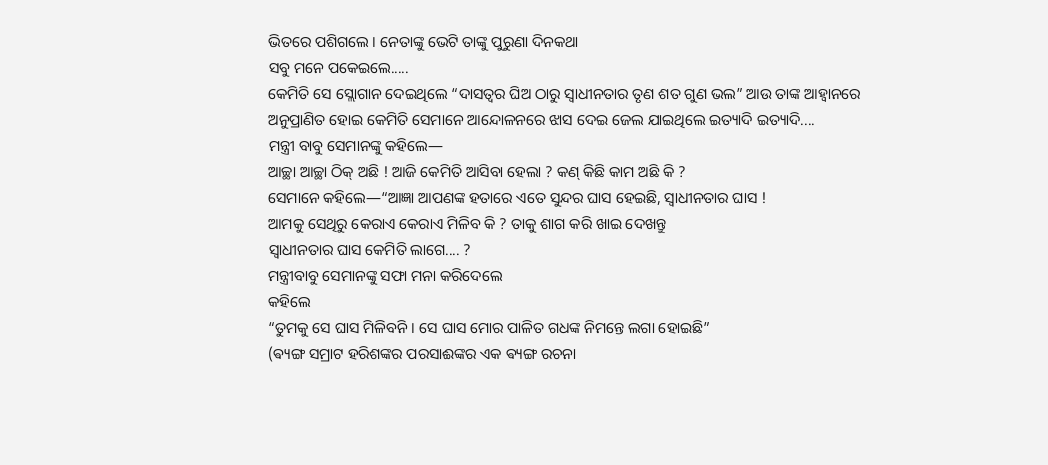ଭିତରେ ପଶିଗଲେ । ନେତାଙ୍କୁ ଭେଟି ତାଙ୍କୁ ପୁରୁଣା ଦିନକଥା
ସବୁ ମନେ ପକେଇଲେ.....
କେମିତି ସେ ସ୍ଲୋଗାନ ଦେଇଥିଲେ “ଦାସତ୍ବର ଘିଅ ଠାରୁ ସ୍ଵାଧୀନତାର ତୃଣ ଶତ ଗୁଣ ଭଲ” ଆଉ ତାଙ୍କ ଆହ୍ଵାନରେ ଅନୁପ୍ରାଣିତ ହୋଇ କେମିତି ସେମାନେ ଆନ୍ଦୋଳନରେ ଝାସ ଦେଇ ଜେଲ ଯାଇଥିଲେ ଇତ୍ୟାଦି ଇତ୍ୟାଦି....
ମନ୍ତ୍ରୀ ବାବୁ ସେମାନଙ୍କୁ କହିଲେ―
ଆଚ୍ଛା ଆଚ୍ଛା ଠିକ୍ ଅଛି ! ଆଜି କେମିତି ଆସିବା ହେଲା ? କଣ୍ କିଛି କାମ ଅଛି କି ?
ସେମାନେ କହିଲେ―“ଆଜ୍ଞା ଆପଣଙ୍କ ହତାରେ ଏତେ ସୁନ୍ଦର ଘାସ ହେଇଛି, ସ୍ଵାଧୀନତାର ଘାସ !
ଆମକୁ ସେଥିରୁ କେରାଏ କେରାଏ ମିଳିବ କି ? ତାକୁ ଶାଗ କରି ଖାଇ ଦେଖନ୍ତୁ
ସ୍ଵାଧୀନତାର ଘାସ କେମିତି ଲାଗେ.... ?
ମନ୍ତ୍ରୀବାବୁ ସେମାନଙ୍କୁ ସଫା ମନା କରିଦେଲେ
କହିଲେ
“ତୁମକୁ ସେ ଘାସ ମିଳିବନି । ସେ ଘାସ ମୋର ପାଳିତ ଗଧଙ୍କ ନିମନ୍ତେ ଲଗା ହୋଇଛି”
(ଵ୍ୟଙ୍ଗ ସମ୍ରାଟ ହରିଶଙ୍କର ପରସାଈଙ୍କର ଏକ ଵ୍ୟଙ୍ଗ ରଚନା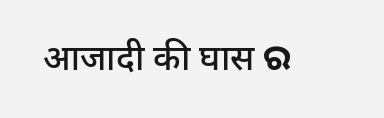आजादी की घास ର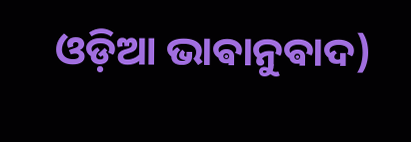ଓଡ଼ିଆ ଭାଵାନୁଵାଦ)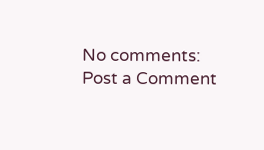No comments:
Post a Comment